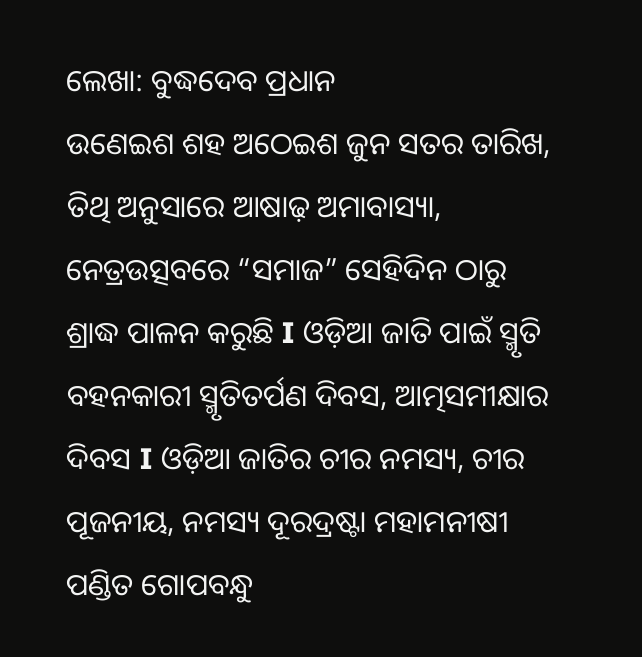ଲେଖା: ବୁଦ୍ଧଦେବ ପ୍ରଧାନ
ଉଣେଇଶ ଶହ ଅଠେଇଶ ଜୁନ ସତର ତାରିଖ, ତିଥି ଅନୁସାରେ ଆଷାଢ଼ ଅମାବାସ୍ୟା, ନେତ୍ରଉତ୍ସବରେ “ସମାଜ” ସେହିଦିନ ଠାରୁ ଶ୍ରାଦ୍ଧ ପାଳନ କରୁଛି I ଓଡ଼ିଆ ଜାତି ପାଇଁ ସ୍ମୃତି ବହନକାରୀ ସ୍ମୃତିତର୍ପଣ ଦିବସ, ଆତ୍ମସମୀକ୍ଷାର ଦିବସ I ଓଡ଼ିଆ ଜାତିର ଚୀର ନମସ୍ୟ, ଚୀର ପୂଜନୀୟ, ନମସ୍ୟ ଦୂରଦ୍ରଷ୍ଟା ମହାମନୀଷୀ ପଣ୍ଡିତ ଗୋପବନ୍ଧୁ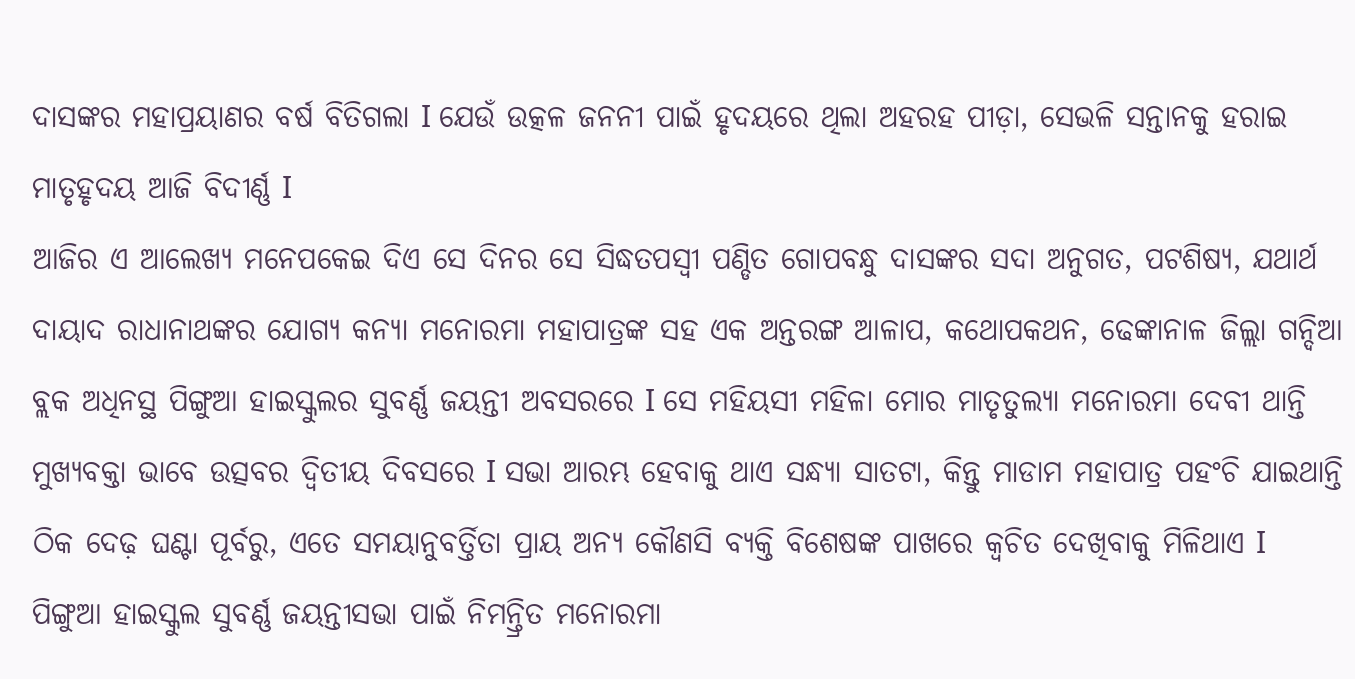ଦାସଙ୍କର ମହାପ୍ରୟାଣର ବର୍ଷ ବିତିଗଲା I ଯେଉଁ ଉତ୍କଳ ଜନନୀ ପାଇଁ ହୃଦୟରେ ଥିଲା ଅହରହ ପୀଡ଼ା, ସେଭଳି ସନ୍ତାନକୁ ହରାଇ ମାତୃହୃଦୟ ଆଜି ବିଦୀର୍ଣ୍ଣ I
ଆଜିର ଏ ଆଲେଖ୍ୟ ମନେପକେଇ ଦିଏ ସେ ଦିନର ସେ ସିଦ୍ଧତପସ୍ୱୀ ପଣ୍ଡିତ ଗୋପବନ୍ଧୁ ଦାସଙ୍କର ସଦା ଅନୁଗତ, ପଟଶିଷ୍ୟ, ଯଥାର୍ଥ ଦାୟାଦ ରାଧାନାଥଙ୍କର ଯୋଗ୍ୟ କନ୍ୟା ମନୋରମା ମହାପାତ୍ରଙ୍କ ସହ ଏକ ଅନ୍ତରଙ୍ଗ ଆଳାପ, କଥୋପକଥନ, ଢେଙ୍କାନାଳ ଜିଲ୍ଲା ଗନ୍ଦିଆ ବ୍ଲକ ଅଧିନସ୍ଥ ପିଙ୍ଗୁଆ ହାଇସ୍କୁଲର ସୁବର୍ଣ୍ଣ ଜୟନ୍ତୀ ଅବସରରେ I ସେ ମହିୟସୀ ମହିଳା ମୋର ମାତୃତୁଲ୍ୟା ମନୋରମା ଦେବୀ ଥାନ୍ତି ମୁଖ୍ୟବକ୍ତା ଭାବେ ଉତ୍ସବର ଦ୍ୱିତୀୟ ଦିବସରେ I ସଭା ଆରମ୍ଭ ହେବାକୁ ଥାଏ ସନ୍ଧ୍ୟା ସାତଟା, କିନ୍ତୁ ମାଡାମ ମହାପାତ୍ର ପହଂଚି ଯାଇଥାନ୍ତି ଠିକ ଦେଢ଼ ଘଣ୍ଟା ପୂର୍ବରୁ, ଏତେ ସମୟାନୁବର୍ତ୍ତିତା ପ୍ରାୟ ଅନ୍ୟ କୌଣସି ବ୍ୟକ୍ତି ବିଶେଷଙ୍କ ପାଖରେ କ୍ଵଚିତ ଦେଖିବାକୁ ମିଳିଥାଏ I
ପିଙ୍ଗୁଆ ହାଇସ୍କୁଲ ସୁବର୍ଣ୍ଣ ଜୟନ୍ତୀସଭା ପାଇଁ ନିମନ୍ତ୍ରିତ ମନୋରମା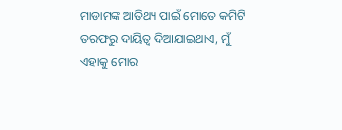ମାଡାମଙ୍କ ଆତିଥ୍ୟ ପାଇଁ ମୋତେ କମିଟି ତରଫରୁ ଦାୟିତ୍ୱ ଦିଆଯାଇଥାଏ, ମୁଁ ଏହାକୁ ମୋର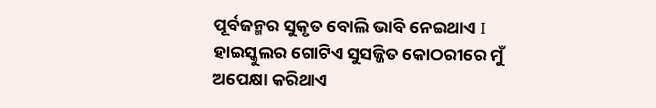ପୂର୍ବଜନ୍ମର ସୁକୃତ ବୋଲି ଭାବି ନେଇଥାଏ I ହାଇସ୍କୁଲର ଗୋଟିଏ ସୁସଜ୍ଜିତ କୋଠରୀରେ ମୁଁ ଅପେକ୍ଷା କରିଥାଏ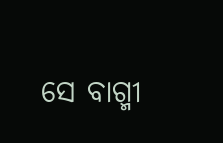ସେ ବାଗ୍ମୀ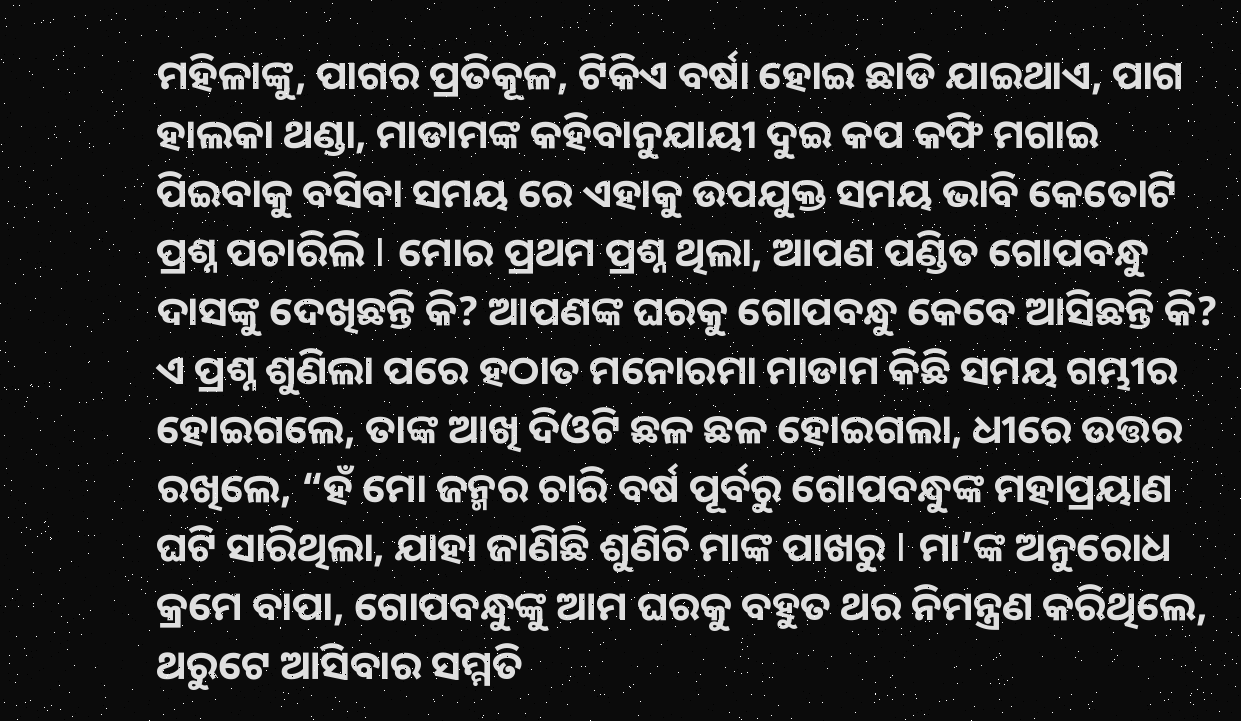ମହିଳାଙ୍କୁ, ପାଗର ପ୍ରତିକୂଳ, ଟିକିଏ ବର୍ଷା ହୋଇ ଛାଡି ଯାଇଥାଏ, ପାଗ ହାଲକା ଥଣ୍ଡା, ମାଡାମଙ୍କ କହିବାନୁଯାୟୀ ଦୁଇ କପ କଫି ମଗାଇ ପିଇବାକୁ ବସିବା ସମୟ ରେ ଏହାକୁ ଉପଯୁକ୍ତ ସମୟ ଭାବି କେତୋଟି ପ୍ରଶ୍ନ ପଚାରିଲି I ମୋର ପ୍ରଥମ ପ୍ରଶ୍ନ ଥିଲା, ଆପଣ ପଣ୍ଡିତ ଗୋପବନ୍ଧୁ ଦାସଙ୍କୁ ଦେଖିଛନ୍ତି କି? ଆପଣଙ୍କ ଘରକୁ ଗୋପବନ୍ଧୁ କେବେ ଆସିଛନ୍ତି କି?
ଏ ପ୍ରଶ୍ନ ଶୁଣିଲା ପରେ ହଠାତ ମନୋରମା ମାଡାମ କିଛି ସମୟ ଗମ୍ଭୀର ହୋଇଗଲେ, ତାଙ୍କ ଆଖି ଦିଓଟି ଛଳ ଛଳ ହୋଇଗଲା, ଧୀରେ ଉତ୍ତର ରଖିଲେ, “ହଁ ମୋ ଜନ୍ମର ଚାରି ବର୍ଷ ପୂର୍ବରୁ ଗୋପବନ୍ଧୁଙ୍କ ମହାପ୍ରୟାଣ ଘଟି ସାରିଥିଲା, ଯାହା ଜାଣିଛି ଶୁଣିଚି ମାଙ୍କ ପାଖରୁ I ମା’ଙ୍କ ଅନୁରୋଧ କ୍ରମେ ବାପା, ଗୋପବନ୍ଧୁଙ୍କୁ ଆମ ଘରକୁ ବହୁତ ଥର ନିମନ୍ତ୍ରଣ କରିଥିଲେ, ଥରୁଟେ ଆସିବାର ସମ୍ମତି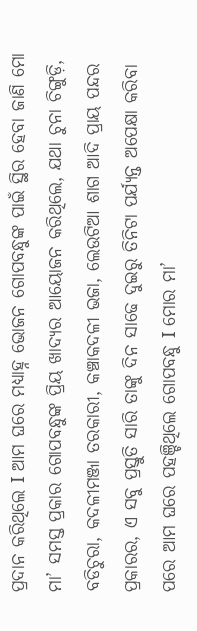ପ୍ରଦାନ କରିଥିଲେ I ଆମ ଘରେ ମଧ୍ୟାହ୍ନ ଭୋଜନ ଗୋପବନ୍ଧୁଙ୍କ ପାଇଁ ସ୍ଥିର ହେବା ଜାଣି ମୋ ମା’ ସମସ୍ତ ପ୍ରକାର ଗୋପବନ୍ଧୁଙ୍କ ପ୍ରିୟ ଖାଦ୍ୟର ଆୟୋଜନ କରିଥିଲେ, ଯଥା ଚୁନା ଚିଙ୍ଗୁଡ଼ି, ବଡିଚୁରା, କଦଳୀମଞ୍ଜା ତରକାରୀ, କଞ୍ଚାକଦଳୀ ଭଜା, ଲେଉଟିଆ ଶାଗ ଆଦି ପ୍ରାୟ ପନ୍ଦର ପ୍ରକାରର, ଏ ସବୁ ପ୍ରସ୍ତୁତି ସାରି ତାଙ୍କୁ ଦିନ ସାଢେ ଦୁଇରୁ ତିନିଟା ପର୍ଯ୍ୟନ୍ତ ଅପେକ୍ଷା କରିବା ପରେ ଆମ ଘରେ ପହଞ୍ଚିଥିଲେ ଗୋପବନ୍ଧୁ I ମୋର ମା’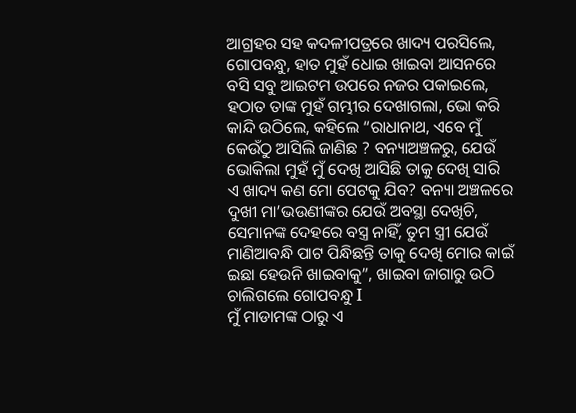ଆଗ୍ରହର ସହ କଦଳୀପତ୍ରରେ ଖାଦ୍ୟ ପରସିଲେ, ଗୋପବନ୍ଧୁ, ହାତ ମୁହଁ ଧୋଇ ଖାଇବା ଆସନରେ ବସି ସବୁ ଆଇଟମ ଉପରେ ନଜର ପକାଇଲେ, ହଠାତ ତାଙ୍କ ମୁହଁ ଗମ୍ଭୀର ଦେଖାଗଲା, ଭୋ କରି କାନ୍ଦି ଉଠିଲେ, କହିଲେ “ରାଧାନାଥ, ଏବେ ମୁଁ କେଉଁଠୁ ଆସିଲି ଜାଣିଛ ? ବନ୍ୟାଅଞ୍ଚଳରୁ, ଯେଉଁ ଭୋକିଲା ମୁହଁ ମୁଁ ଦେଖି ଆସିଛି ତାକୁ ଦେଖି ସାରି ଏ ଖାଦ୍ୟ କଣ ମୋ ପେଟକୁ ଯିବ? ବନ୍ୟା ଅଞ୍ଚଳରେ ଦୁଖୀ ମା’ଭଉଣୀଙ୍କର ଯେଉଁ ଅବସ୍ଥା ଦେଖିଚି, ସେମାନଙ୍କ ଦେହରେ ବସ୍ତ୍ର ନାହିଁ, ତୁମ ସ୍ତ୍ରୀ ଯେଉଁ ମାଣିଆବନ୍ଧି ପାଟ ପିନ୍ଧିଛନ୍ତି ତାକୁ ଦେଖି ମୋର କାଇଁ ଇଛା ହେଉନି ଖାଇବାକୁ”, ଖାଇବା ଜାଗାରୁ ଉଠି ଚାଲିଗଲେ ଗୋପବନ୍ଧୁ I
ମୁଁ ମାଡାମଙ୍କ ଠାରୁ ଏ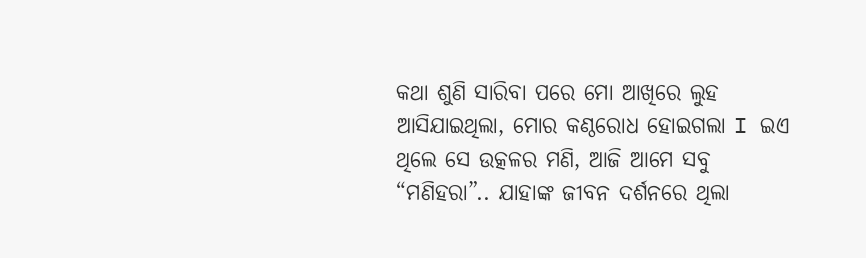କଥା ଶୁଣି ସାରିବା ପରେ ମୋ ଆଖିରେ ଲୁହ ଆସିଯାଇଥିଲା, ମୋର କଣ୍ଠରୋଧ ହୋଇଗଲା I ଇଏ ଥିଲେ ସେ ଉତ୍କଳର ମଣି, ଆଜି ଆମେ ସବୁ “ମଣିହରା”.. ଯାହାଙ୍କ ଜୀବନ ଦର୍ଶନରେ ଥିଲା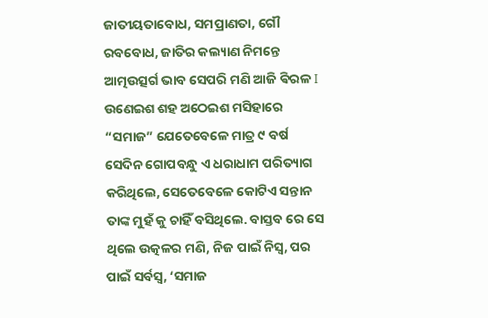ଜାତୀୟତାବୋଧ, ସମପ୍ରାଣତା, ଗୌ ରବବୋଧ, ଜାତିର କଲ୍ୟାଣ ନିମନ୍ତେ ଆତ୍ମଉତ୍ସର୍ଗ ଭାବ ସେପରି ମଣି ଆଜି ଵିରଳ I
ଉଣେଇଶ ଶହ ଅଠେଇଶ ମସିହାରେ “ସମାଜ” ଯେତେବେଳେ ମାତ୍ର ୯ ବର୍ଷ ସେଦିନ ଗୋପବନ୍ଧୁ ଏ ଧରାଧାମ ପରିତ୍ୟାଗ କରିଥିଲେ, ସେତେବେଳେ କୋଟିଏ ସନ୍ତାନ ତାଙ୍କ ମୁହଁ କୁ ଚାହିଁ ବସିଥିଲେ. ବାସ୍ତବ ରେ ସେ ଥିଲେ ଉତ୍କଳର ମଣି, ନିଜ ପାଇଁ ନିସ୍ବ, ପର ପାଇଁ ସର୍ବସ୍ବ, ‘ସମାଜ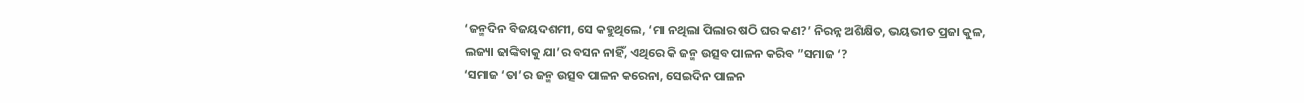‘ଜନ୍ମଦିନ ବିଜୟଦଶମୀ, ସେ କହୁଥିଲେ, ‘ମା ନଥିଲା ପିଲାର ଷଠି ଘର କଣ?’ ନିରନ୍ନ ଅଶିକ୍ଷିତ, ଭୟଭୀତ ପ୍ରଜା କୁଳ, ଲଜ୍ୟା ଢାଙ୍କିବାକୁ ଯା’ର ବସନ ନାହିଁ, ଏଥିରେ କି ଜନ୍ମ ଉତ୍ସବ ପାଳନ କରିବ ”ସମାଜ ‘?
‘ସମାଜ ‘ତା’ର ଜନ୍ମ ଉତ୍ସବ ପାଳନ କରେନା, ସେଇଦିନ ପାଳନ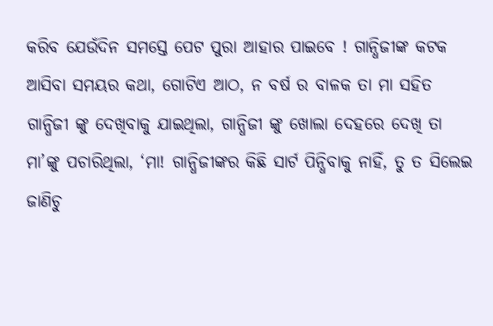କରିବ ଯେଉଁଦିନ ସମସ୍ତେ ପେଟ ପୁରା ଆହାର ପାଇବେ ! ଗାନ୍ଧିଜୀଙ୍କ କଟକ ଆସିବା ସମୟର କଥା, ଗୋଟିଏ ଆଠ, ନ ବର୍ଷ ର ବାଳକ ତା ମା ସହିତ ଗାନ୍ଧିଜୀ ଙ୍କୁ ଦେଖିବାକୁ ଯାଇଥିଲା, ଗାନ୍ଧିଜୀ ଙ୍କୁ ଖୋଲା ଦେହରେ ଦେଖି ତା ମା’ଙ୍କୁ ପଚାରିଥିଲା, ‘ମା! ଗାନ୍ଧିଜୀଙ୍କର କିଛି ସାର୍ଟ ପିନ୍ଧିବାକୁ ନାହିଁ, ତୁ ତ ସିଲେଇ ଜାଣିଚୁ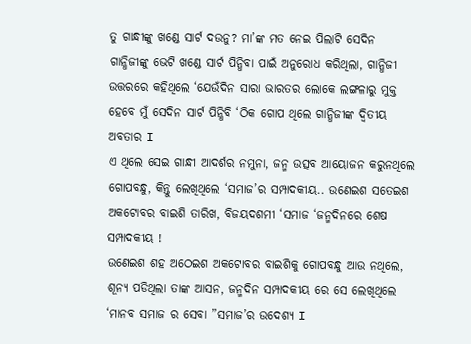ତୁ ଗାନ୍ଧୀଙ୍କୁ ଖଣ୍ଡେ ସାର୍ଟ ଦଉନୁ? ମା’ଙ୍କ ମତ ନେଇ ପିଲାଟି ସେଦିନ ଗାନ୍ଧିଜୀଙ୍କୁ ଭେଟି ଖଣ୍ଡେ ସାର୍ଟ ପିନ୍ଧିବା ପାଇଁ ଅନୁରୋଧ କରିଥିଲା, ଗାନ୍ଧିଜୀ ଉତ୍ତରରେ କହିଥିଲେ ‘ଯେଉଁଦିନ ସାରା ଭାରତର ଲୋକେ ଲଙ୍ଗଳାରୁ ମୁକ୍ତ ହେବେ ମୁଁ ସେଦିନ ସାର୍ଟ ପିନ୍ଧିବି ‘ଠିକ ଗୋପ ଥିଲେ ଗାନ୍ଧିଜୀଙ୍କ ଦ୍ୱିତୀୟ ଅବତାର I
ଏ ଥିଲେ ସେଇ ଗାନ୍ଧୀ ଆଦର୍ଶର ନମୁନା, ଜନ୍ମ ଉତ୍ସବ ଆୟୋଜନ କରୁନଥିଲେ ଗୋପବନ୍ଧୁ, କିନ୍ତୁ ଲେଖିଥିଲେ ‘ସମାଜ’ର ସମ୍ପାଦକୀୟ.. ଉଣେଇଶ ସତେଇଶ ଅକଟୋବର ବାଇଶି ତାରିଖ, ବିଜୟଦଶମୀ ‘ସମାଜ ‘ଜନ୍ମଦିନରେ ଶେଷ ସମ୍ପାଦକୀୟ !
ଉଣେଇଶ ଶହ ଅଠେଇଶ ଅକଟୋବର ବାଇଶିକୁ ଗୋପବନ୍ଧୁ ଆଉ ନଥିଲେ, ଶୂନ୍ୟ ପଡିଥିଲା ତାଙ୍କ ଆସନ, ଜନ୍ମଦିନ ସମ୍ପାଦକୀୟ ରେ ସେ ଲେଖିଥିଲେ ‘ମାନବ ସମାଜ ର ସେବା ”ସମାଜ’ର ଉଦେଶ୍ୟ I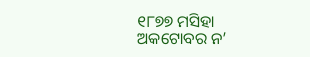୧୮୭୭ ମସିହା ଅକଟୋବର ନ’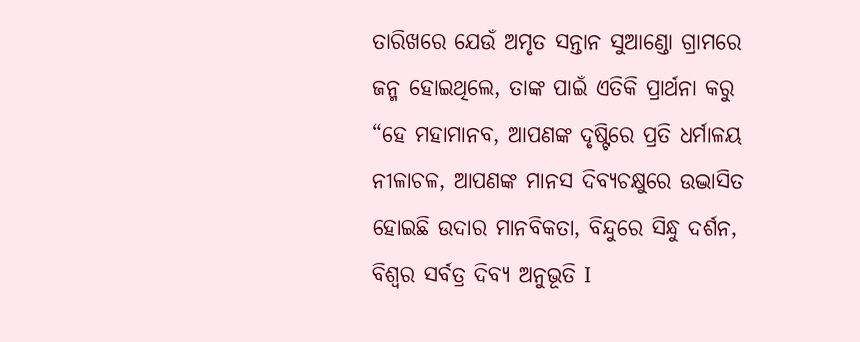ତାରିଖରେ ଯେଉଁ ଅମୃତ ସନ୍ତାନ ସୁଆଣ୍ଡୋ ଗ୍ରାମରେ ଜନ୍ମ ହୋଇଥିଲେ, ତାଙ୍କ ପାଇଁ ଏତିକି ପ୍ରାର୍ଥନା କରୁ “ହେ ମହାମାନବ, ଆପଣଙ୍କ ଦୃଷ୍ଟିରେ ପ୍ରତି ଧର୍ମାଳୟ ନୀଳାଚଳ, ଆପଣଙ୍କ ମାନସ ଦିବ୍ୟଚକ୍ଷୁରେ ଉଦ୍ଭାସିତ ହୋଇଛି ଉଦାର ମାନବିକତା, ବିନ୍ଦୁରେ ସିନ୍ଧୁ ଦର୍ଶନ, ବିଶ୍ୱର ସର୍ବତ୍ର ଦିବ୍ୟ ଅନୁଭୂତି I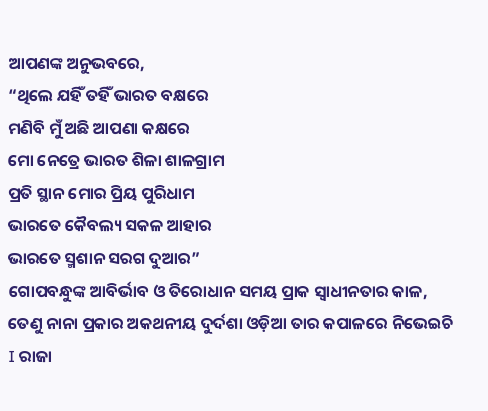ଆପଣଙ୍କ ଅନୁଭବରେ,
“ଥିଲେ ଯହିଁ ତହିଁ ଭାରତ ବକ୍ଷରେ
ମଣିବି ମୁଁ ଅଛି ଆପଣା କକ୍ଷରେ
ମୋ ନେତ୍ରେ ଭାରତ ଶିଳା ଶାଳଗ୍ରାମ
ପ୍ରତି ସ୍ଥାନ ମୋର ପ୍ରିୟ ପୁରିଧାମ
ଭାରତେ କୈବଲ୍ୟ ସକଳ ଆହାର
ଭାରତେ ସ୍ମଶାନ ସରଗ ଦୁଆର”
ଗୋପବନ୍ଧୁଙ୍କ ଆବିର୍ଭାବ ଓ ତିରୋଧାନ ସମୟ ପ୍ରାକ ସ୍ୱାଧୀନତାର କାଳ, ତେଣୁ ନାନା ପ୍ରକାର ଅକଥନୀୟ ଦୁର୍ଦଶା ଓଡ଼ିଆ ତାର କପାଳରେ ନିଭେଇଚି I ରାଜା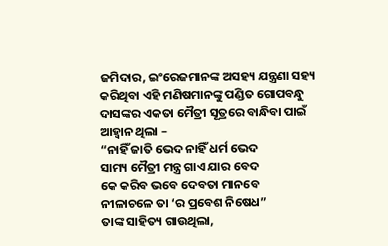ଜମିଦାର, ଇଂରେଜମାନଙ୍କ ଅସହ୍ୟ ଯନ୍ତ୍ରଣା ସହ୍ୟ କରିଥିବା ଏହି ମଣିଷମାନଙ୍କୁ ପଣ୍ଡିତ ଗୋପବନ୍ଧୁ ଦାସଙ୍କର ଏକତା ମୈତ୍ରୀ ସୂତ୍ରରେ ବାନ୍ଧିବା ପାଇଁ ଆହ୍ୱାନ ଥିଲା –
“ନାହିଁ ଜାତି ଭେଦ ନାହିଁ ଧର୍ମ ଭେଦ
ସାମ୍ୟ ମୈତ୍ରୀ ମନ୍ତ୍ର ଗାଏ ଯାର ବେଦ
କେ କରିବ ଭବେ ଦେବତା ମାନବେ
ନୀଳାଚଳେ ତା ‘ର ପ୍ରବେଶ ନିଷେଧ”
ତାଙ୍କ ସାହିତ୍ୟ ଗାଉଥିଲା,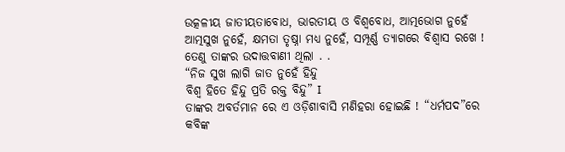ଉତ୍କଳୀୟ ଜାତୀୟତାବୋଧ, ଭାରତୀୟ ଓ ବିଶ୍ୱବୋଧ, ଆତ୍ମଭୋଗ ନୁହେଁ ଆତ୍ମସୁଖ ନୁହେଁ, କ୍ଷମତା ତୃଷ୍ନା ମଧ୍ୟ ନୁହେଁ, ସମ୍ପୂର୍ଣ୍ଣ ତ୍ୟାଗରେ ବିଶ୍ୱାସ ରଖେ ! ତେଣୁ ତାଙ୍କର ଉଦାତ୍ତବାଣୀ ଥିଲା . .
“ନିଜ ସୁଖ ଲାଗି ଜାତ ନୁହେଁ ହିନ୍ଦୁ
ବିଶ୍ୱ ହିତେ ହିନ୍ଦୁ ପ୍ରତି ରକ୍ତ ବିନ୍ଦୁ” I
ତାଙ୍କର ଅବର୍ତମାନ ରେ ଏ ଓଡ଼ିଶାବାସି ମଣିହରା ହୋଇଛି ! “ଧର୍ମପଦ”ରେ କବିଙ୍କ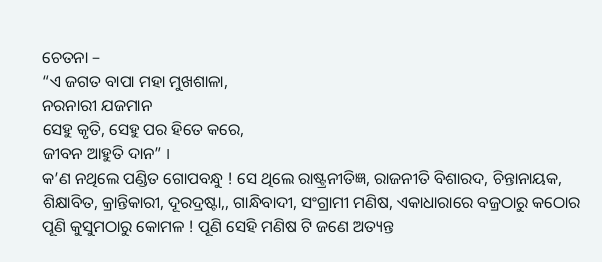ଚେତନା –
“ଏ ଜଗତ ବାପା ମହା ମୁଖଶାଳା,
ନରନାରୀ ଯଜମାନ
ସେହୁ କୃତି, ସେହୁ ପର ହିତେ କରେ,
ଜୀବନ ଆହୁତି ଦାନ” I
କ’ଣ ନଥିଲେ ପଣ୍ଡିତ ଗୋପବନ୍ଧୁ ! ସେ ଥିଲେ ରାଷ୍ଟ୍ରନୀତିଜ୍ଞ, ରାଜନୀତି ବିଶାରଦ, ଚିନ୍ତାନାୟକ, ଶିକ୍ଷାବିତ, କ୍ରାନ୍ତିକାରୀ, ଦୂରଦ୍ରଷ୍ଟା,, ଗାନ୍ଧିବାଦୀ, ସଂଗ୍ରାମୀ ମଣିଷ, ଏକାଧାରାରେ ବଜ୍ରଠାରୁ କଠୋର ପୂଣି କୁସୁମଠାରୁ କୋମଳ ! ପୂଣି ସେହି ମଣିଷ ଟି ଜଣେ ଅତ୍ୟନ୍ତ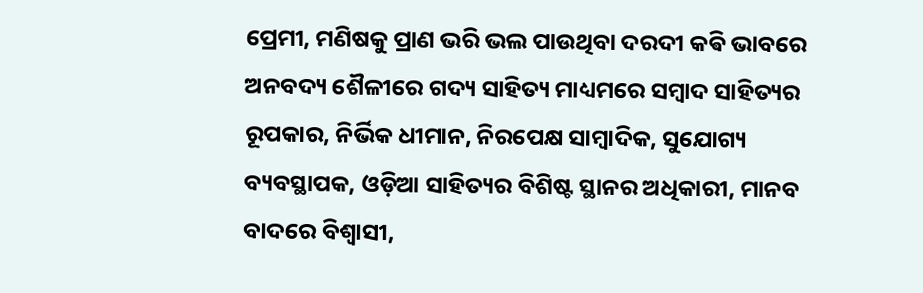ପ୍ରେମୀ, ମଣିଷକୁ ପ୍ରାଣ ଭରି ଭଲ ପାଉଥିବା ଦରଦୀ କଵି ଭାବରେ ଅନବଦ୍ୟ ଶୈଳୀରେ ଗଦ୍ୟ ସାହିତ୍ୟ ମାଧ୍ୟମରେ ସମ୍ବାଦ ସାହିତ୍ୟର ରୂପକାର, ନିର୍ଭିକ ଧୀମାନ, ନିରପେକ୍ଷ ସାମ୍ବାଦିକ, ସୁଯୋଗ୍ୟ ବ୍ୟବସ୍ଥାପକ, ଓଡ଼ିଆ ସାହିତ୍ୟର ବିଶିଷ୍ଟ ସ୍ଥାନର ଅଧିକାରୀ, ମାନବ ବାଦରେ ବିଶ୍ୱାସୀ,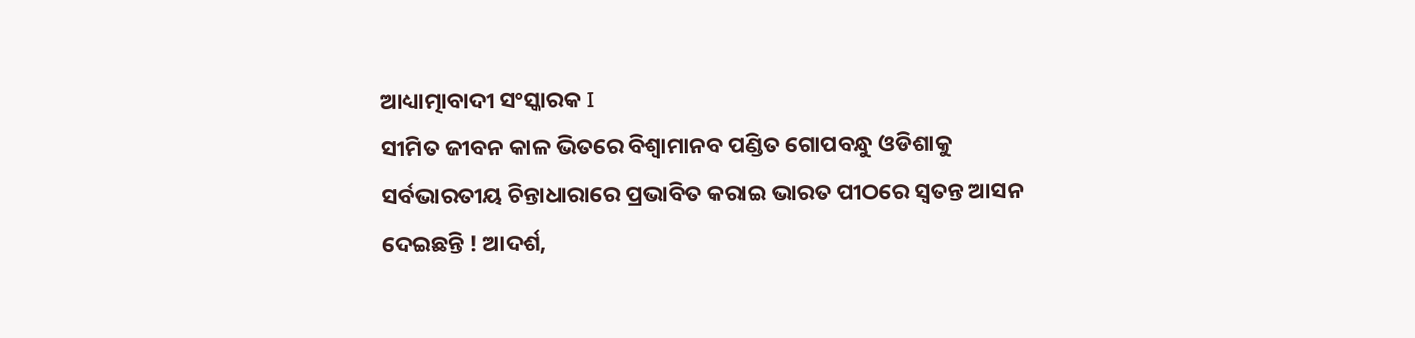ଆଧ୍ୟାତ୍ମାବାଦୀ ସଂସ୍କାରକ I
ସୀମିତ ଜୀବନ କାଳ ଭିତରେ ବିଶ୍ୱାମାନବ ପଣ୍ଡିତ ଗୋପବନ୍ଧୁ ଓଡିଶାକୁ ସର୍ବଭାରତୀୟ ଚିନ୍ତାଧାରାରେ ପ୍ରଭାବିତ କରାଇ ଭାରତ ପୀଠରେ ସ୍ୱତନ୍ତ ଆସନ ଦେଇଛନ୍ତି ! ଆଦର୍ଶ,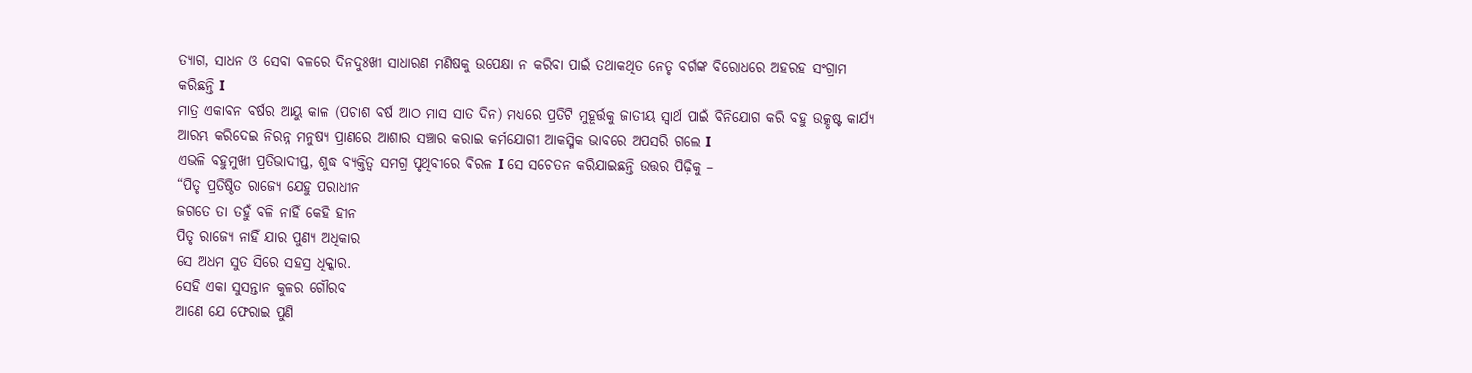ତ୍ୟାଗ, ସାଧନ ଓ ସେବା ବଳରେ ଦିନଦୁଃଖୀ ସାଧାରଣ ମଣିଷକୁ ଉପେକ୍ଷା ନ କରିବା ପାଇଁ ତଥାକଥିତ ନେତୃ ବର୍ଗଙ୍କ ବିରୋଧରେ ଅହରହ ସଂଗ୍ରାମ କରିଛନ୍ତି I
ମାତ୍ର ଏକାବନ ବର୍ଷର ଆୟୁ କାଳ (ପଚାଶ ବର୍ଷ ଆଠ ମାସ ସାତ ଦିନ) ମଧ୍ୟରେ ପ୍ରତିଟି ମୁହୂର୍ତ୍ତକୁ ଜାତୀୟ ସ୍ୱାର୍ଥ ପାଇଁ ବିନିଯୋଗ କରି ବହୁ ଉତ୍କୃଷ୍ଟ କାର୍ଯ୍ୟ ଆରମ୍ଭ କରିଦେଇ ନିରନ୍ନ ମନୁଷ୍ୟ ପ୍ରାଣରେ ଆଶାର ସଞ୍ଚାର କରାଇ କର୍ମଯୋଗୀ ଆକସ୍ମିକ ଭାବରେ ଅପସରି ଗଲେ I
ଏଭଳି ବହୁମୁଖୀ ପ୍ରତିଭାଦୀପ୍ତ, ଶୁଦ୍ଧ ବ୍ୟକ୍ତିତ୍ୱ ସମଗ୍ର ପୃଥିବୀରେ ଵିରଳ I ସେ ସଚେତନ କରିଯାଇଛନ୍ତି ଉତ୍ତର ପିଢ଼ିକୁ –
“ପିତୃ ପ୍ରତିଷ୍ଠିତ ରାଜ୍ୟେ ଯେହୁ ପରାଧୀନ
ଜଗତେ ତା ତହୁଁ ବଳି ନାହିଁ କେହି ହୀନ
ପିତୃ ରାଜ୍ୟେ ନାହିଁ ଯାର ପୁଣ୍ୟ ଅଧିକାର
ସେ ଅଧମ ସୁତ ସିରେ ସହସ୍ର ଧିକ୍କାର.
ସେହି ଏକା ସୁସନ୍ତାନ କୁଳର ଗୌରବ
ଆଣେ ଯେ ଫେରାଇ ପୁଣି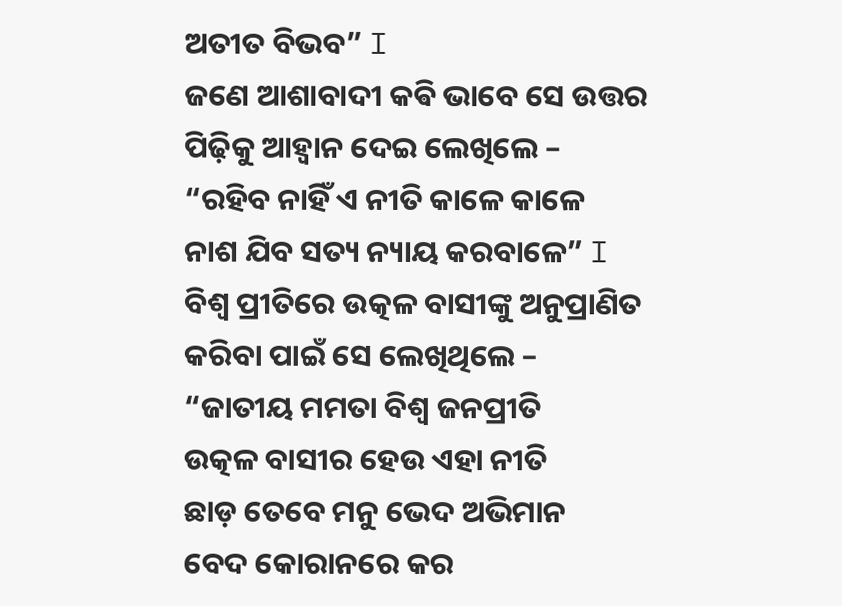ଅତୀତ ବିଭବ” I
ଜଣେ ଆଶାବାଦୀ କଵି ଭାବେ ସେ ଉତ୍ତର ପିଢ଼ିକୁ ଆହ୍ୱାନ ଦେଇ ଲେଖିଲେ –
“ରହିବ ନାହିଁ ଏ ନୀତି କାଳେ କାଳେ
ନାଶ ଯିବ ସତ୍ୟ ନ୍ୟାୟ କରବାଳେ” I
ବିଶ୍ୱ ପ୍ରୀତିରେ ଉତ୍କଳ ବାସୀଙ୍କୁ ଅନୁପ୍ରାଣିତ କରିବା ପାଇଁ ସେ ଲେଖିଥିଲେ –
“ଜାତୀୟ ମମତା ବିଶ୍ୱ ଜନପ୍ରୀତି
ଉତ୍କଳ ବାସୀର ହେଉ ଏହା ନୀତି
ଛାଡ଼ ତେବେ ମନୁ ଭେଦ ଅଭିମାନ
ବେଦ କୋରାନରେ କର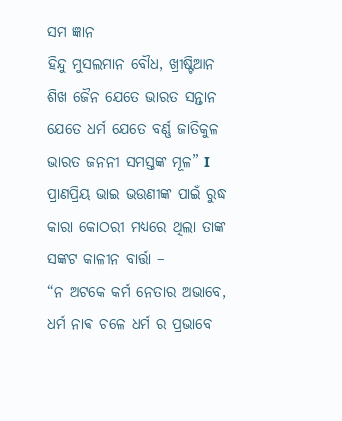ସମ ଜ୍ଞାନ
ହିନ୍ଦୁ ମୁସଲମାନ ବୌଧ, ଖ୍ରୀଷ୍ଟିଆନ
ଶିଖ ଜୈନ ଯେତେ ଭାରତ ସନ୍ତାନ
ଯେତେ ଧର୍ମ ଯେତେ ବର୍ଣ୍ଣ ଜାତିକୁଳ
ଭାରତ ଜନନୀ ସମସ୍ତଙ୍କ ମୂଳ” I
ପ୍ରାଣପ୍ରିୟ ଭାଇ ଭଉଣୀଙ୍କ ପାଇଁ ରୁଦ୍ଧ କାରା କୋଠରୀ ମଧ୍ୟରେ ଥିଲା ତାଙ୍କ ସଙ୍କଟ କାଳୀନ ବାର୍ତ୍ତା –
“ନ ଅଟକେ କର୍ମ ନେତାର ଅଭାବେ,
ଧର୍ମ ନାଵ ଚଳେ ଧର୍ମ ର ପ୍ରଭାବେ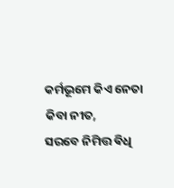କର୍ମଭୂମେ କିଏ ନେତା କିବା ନୀତ,
ସରବେ ନିମିତ୍ତ ଵିଧି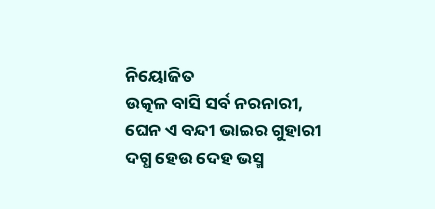ନିୟୋଜିତ
ଉତ୍କଳ ବାସି ସର୍ବ ନରନାରୀ,
ଘେନ ଏ ବନ୍ଦୀ ଭାଇର ଗୁହାରୀ
ଦଗ୍ଧ ହେଉ ଦେହ ଭସ୍ମ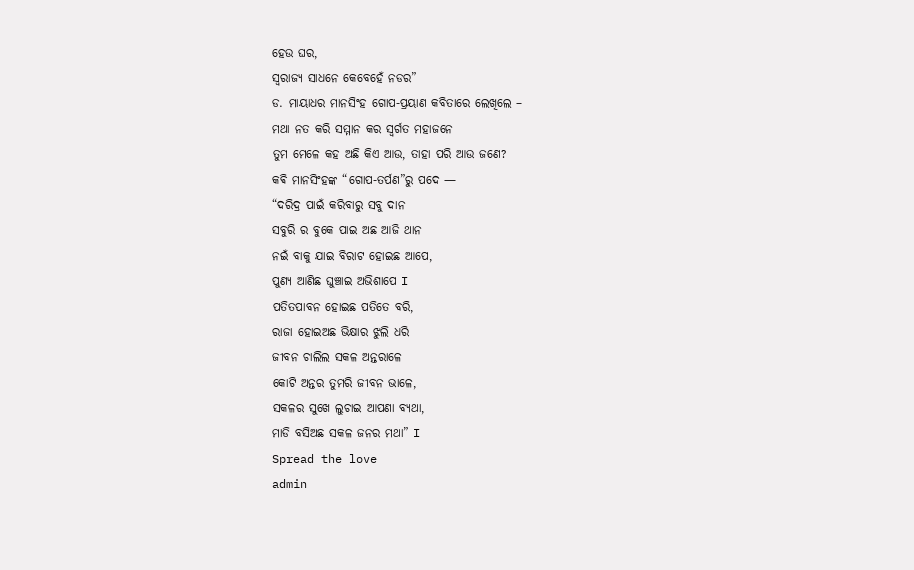ହେଉ ଘର,
ସ୍ୱରାଜ୍ୟ ସାଧନେ କେବେହେଁ ନଡର”
ଡ. ମାୟାଧର ମାନସିଂହ ଗୋପ-ପ୍ରୟାଣ କବିତାରେ ଲେଖିଲେ –
ମଥା ନତ କରି ସମ୍ମାନ କର ସ୍ୱର୍ଗତ ମହାଜନେ
ତୁମ ମେଳେ କହ ଅଛି କିଏ ଆଉ, ତାହା ପରି ଆଉ ଜଣେ?
କଵି ମାନସିଂହଙ୍କ “ଗୋପ-ତର୍ପଣ”ରୁ ପଦେ —
“ଦରିଦ୍ର ପାଇଁ କରିବାରୁ ସବୁ ଦାନ
ସବୁରି ର ବୁକେ ପାଇ ଅଛ ଆଜି ଥାନ
ନଇଁ ବାକୁ ଯାଇ ବିରାଟ ହୋଇଛ ଆପେ,
ପୁଣ୍ୟ ଆଣିଛ ଘୁଞ୍ଚାଇ ଅଭିଶାପେ I
ପତିତପାବନ ହୋଇଛ ପତିତେ ବରି,
ରାଜା ହୋଇଅଛ ଭିକ୍ଷାର ଝୁଲି ଧରି
ଜୀବନ ଚାଲିଲ ସକଳ ଅନ୍ତରାଳେ
କୋଟି ଅନ୍ତର ତୁମରି ଜୀବନ ଭାଳେ,
ସକଳର ସୁଖେ ଲୁଚାଇ ଆପଣା ବ୍ୟଥା,
ମାଡି ବସିଅଛ ସକଳ ଜନର ମଥା” I
Spread the love
admin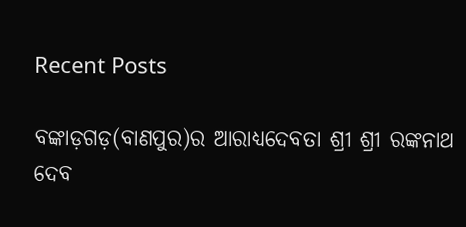Recent Posts

ବଙ୍କାଡ଼ଗଡ଼(ବାଣପୁର)ର ଆରାଧ୍ୟଦେବତା ଶ୍ରୀ ଶ୍ରୀ ରଙ୍କନାଥ ଦେବ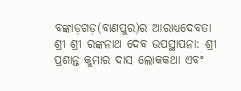ବଙ୍କାଡ଼ଗଡ଼(ବାଣପୁର)ର ଆରାଧ୍ୟଦେବତା ଶ୍ରୀ ଶ୍ରୀ ରଙ୍କନାଥ ଦେବ ଉପସ୍ଥାପନା: ଶ୍ରୀ ପ୍ରଶାନ୍ତ କୁମାର ଦାସ ଲୋକକଥା ଏବଂ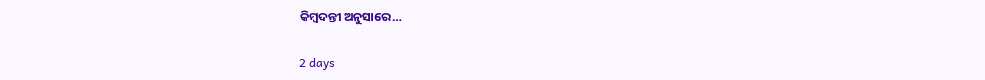କିମ୍ବଦନ୍ତୀ ଅନୁସାରେ…

2 days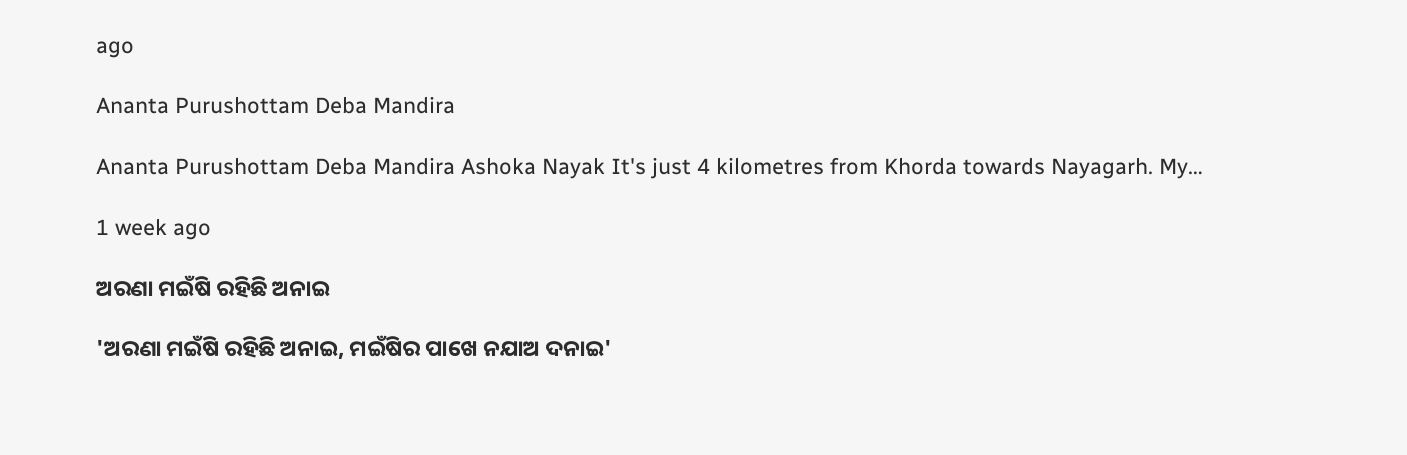ago

Ananta Purushottam Deba Mandira

Ananta Purushottam Deba Mandira Ashoka Nayak It's just 4 kilometres from Khorda towards Nayagarh. My…

1 week ago

ଅରଣା ମଇଁଷି ରହିଛି ଅନାଇ

'ଅରଣା ମଇଁଷି ରହିଛି ଅନାଇ, ମଇଁଷିର ପାଖେ ନଯାଅ ଦନାଇ'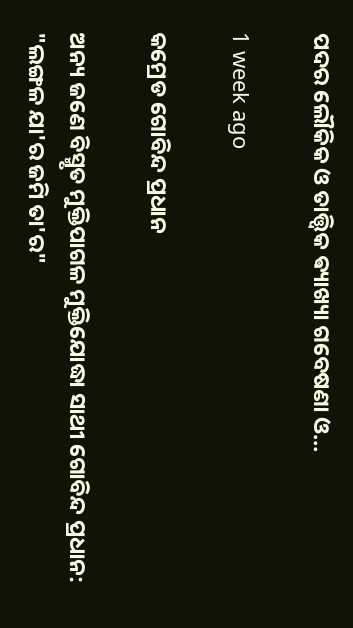ପଦର ଲୌକିକ ଓ ତାତ୍ତ୍ଵିକ ଵ୍ୟାଖ୍ୟା ଗବେଷଣା ଓ…

1 week ago

କମ୍ରେଡ ଗୋବିନ୍ଦ ପ୍ରଧାନ

ଅନ୍ୟ ଜଣେ ବିସ୍ମୃତ ମୁକ୍ତିପାଗଳ ମୁକ୍ତିଯୋଦ୍ଧା ସାଥୀ ଗୋବିନ୍ଦ ପ୍ରଧାନ: "ଲଙ୍ଗଳ ଯା'ର ଜମି ତା'ର"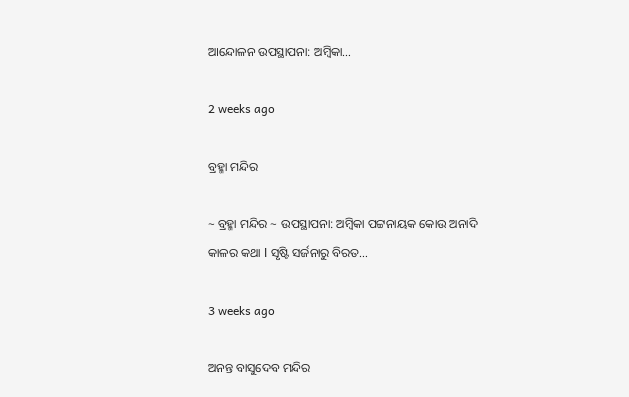ଆନ୍ଦୋଳନ ଉପସ୍ଥାପନା: ଅମ୍ବିକା…

2 weeks ago

ବ୍ରହ୍ମା ମନ୍ଦିର

~ ବ୍ରହ୍ମା ମନ୍ଦିର ~ ଉପସ୍ଥାପନା: ଅମ୍ବିକା ପଟ୍ଟନାୟକ କୋଉ ଅନାଦି କାଳର କଥା l ସୃଷ୍ଟି ସର୍ଜନାରୁ ବିରତ…

3 weeks ago

ଅନନ୍ତ ବାସୁଦେବ ମନ୍ଦିର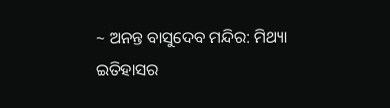~ ଅନନ୍ତ ବାସୁଦେବ ମନ୍ଦିର: ମିଥ୍ୟା ଇତିହାସର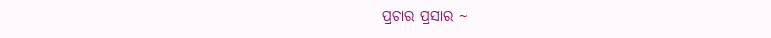ପ୍ରଚାର ପ୍ରସାର ~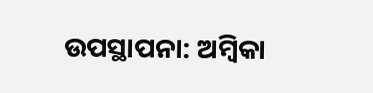ଉପସ୍ଥାପନା: ଅମ୍ବିକା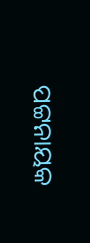ପଟ୍ଟନାୟକ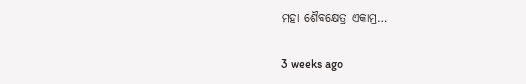ମହା ଶୈବକ୍ଷେତ୍ର ଏକାମ୍ର…

3 weeks ago